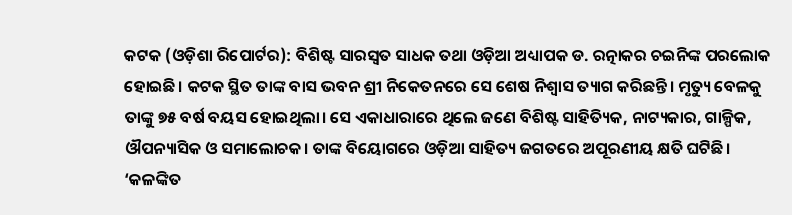କଟକ (ଓଡ଼ିଶା ରିପୋର୍ଟର): ବିଶିଷ୍ଟ ସାରସ୍ୱତ ସାଧକ ତଥା ଓଡ଼ିଆ ଅଧ୍ୟାପକ ଡ. ରତ୍ନାକର ଚଇନିଙ୍କ ପରଲୋକ ହୋଇଛି। କଟକ ସ୍ଥିତ ତାଙ୍କ ବାସ ଭବନ ଶ୍ରୀ ନିକେତନରେ ସେ ଶେଷ ନିଶ୍ୱାସ ତ୍ୟାଗ କରିଛନ୍ତି। ମୃତ୍ୟୁ ବେଳକୁ ତାଙ୍କୁ ୭୫ ବର୍ଷ ବୟସ ହୋଇଥିଲା। ସେ ଏକାଧାରାରେ ଥିଲେ ଜଣେ ବିଶିଷ୍ଟ ସାହିତ୍ୟିକ, ନାଟ୍ୟକାର, ଗାଳ୍ପିକ, ଔପନ୍ୟାସିକ ଓ ସମାଲୋଚକ। ତାଙ୍କ ବିୟୋଗରେ ଓଡ଼ିଆ ସାହିତ୍ୟ ଜଗତରେ ଅପୂରଣୀୟ କ୍ଷତି ଘଟିଛି।
‘କଳଙ୍କିତ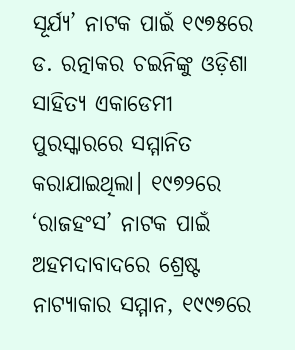ସୂର୍ଯ୍ୟ’ ନାଟକ ପାଇଁ ୧୯୭୫ରେ ଡ. ରତ୍ନାକର ଚଇନିଙ୍କୁ ଓଡ଼ିଶା ସାହିତ୍ୟ ଏକାଡେମୀ ପୁରସ୍କାରରେ ସମ୍ମାନିତ କରାଯାଇଥିଲା। ୧୯୭୨ରେ ‘ରାଜହଂସ’ ନାଟକ ପାଇଁ ଅହମଦାବାଦରେ ଶ୍ରେଷ୍ଟ ନାଟ୍ୟାକାର ସମ୍ମାନ, ୧୯୯୭ରେ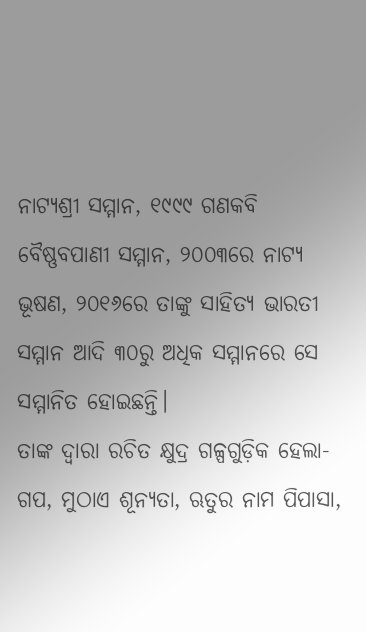ନାଟ୍ୟଶ୍ରୀ ସମ୍ମାନ, ୧୯୯୯ ଗଣକବି ବୈଷ୍ଣବପାଣୀ ସମ୍ମାନ, ୨୦୦୩ରେ ନାଟ୍ୟ ଭୂଷଣ, ୨୦୧୬ରେ ତାଙ୍କୁ ସାହିତ୍ୟ ଭାରତୀ ସମ୍ମାନ ଆଦି ୩୦ରୁ ଅଧିକ ସମ୍ମାନରେ ସେ ସମ୍ମାନିତ ହୋଇଛନ୍ତି।
ତାଙ୍କ ଦ୍ୱାରା ରଚିତ କ୍ଷୁଦ୍ର ଗଳ୍ପଗୁଡ଼ିକ ହେଲା- ଗପ, ମୁଠାଏ ଶୂନ୍ୟତା, ଋତୁର ନାମ ପିପାସା,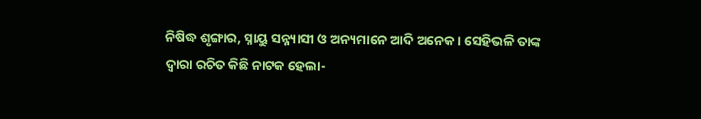ନିଷିଦ୍ଧ ଶୃଙ୍ଗାର, ସ୍ନାୟୁ ସନ୍ନ୍ୟାସୀ ଓ ଅନ୍ୟମାନେ ଆଦି ଅନେକ। ସେହିଭଳି ତାଙ୍କ ଦ୍ୱାରା ରଚିତ କିଛି ନାଟକ ହେଲା-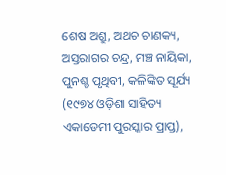ଶେଷ ଅଶ୍ରୁ, ଅଥଚ ଚାଣକ୍ୟ, ଅସ୍ତରାଗର ଚନ୍ଦ୍ର, ମଞ୍ଚ ନାୟିକା, ପୁନଶ୍ଚ ପୃଥିବୀ, କଳିଙ୍କିତ ସୂର୍ଯ୍ୟ (୧୯୭୪ ଓଡ଼ିଶା ସାହିତ୍ୟ ଏକାଡେମୀ ପୁରସ୍କାର ପ୍ରାପ୍ତ),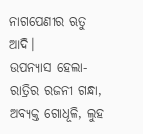ନାଗପେଣୀର ଋତୁ ଆଦି।
ଉପନ୍ୟାସ ହେଲା- ରାତ୍ରିର ରଜନୀ ଗନ୍ଧା, ଅବ୍ୟକ୍ତ ଗୋଧୂଳି, ଲୁହ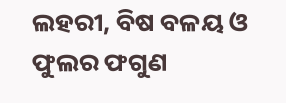ଲହରୀ, ବିଷ ବଳୟ ଓ ଫୁଲର ଫଗୁଣ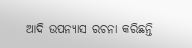ଆଦି ଉପନ୍ୟାସ ରଚନା କରିଛନ୍ତି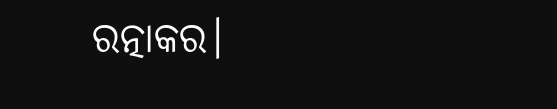ରତ୍ନାକର।